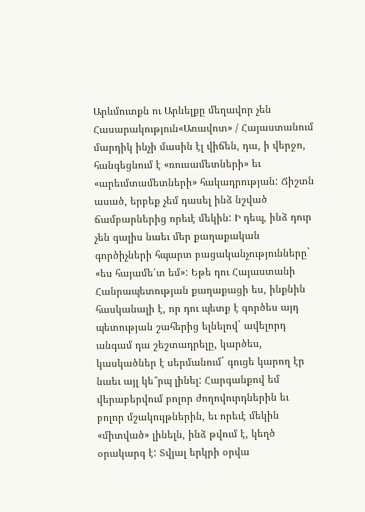Արևմուտքն ու Արևելքը մեղավոր չեն
Հասարակություն«Առավոտ» / Հայաստանում մարդիկ ինչի մասին էլ վիճեն, դա, ի վերջո, հանգեցնում է «ռուսամետների» եւ «արեւմտամետների» հակադրության: Ճիշտն ասած, երբեք չեմ դասել ինձ նշված ճամբարներից որեւէ մեկին: Ի դեպ, ինձ դուր չեն գալիս նաեւ մեր քաղաքական գործիչների հպարտ բացականչությունները` «ես հայամե՛տ եմ»: Եթե դու Հայաստանի Հանրապետության քաղաքացի ես, ինքնին հասկանալի է, որ դու պետք է գործես այդ պետության շահերից ելնելով` ավելորդ անգամ դա շեշտադրելը, կարծես, կասկածներ է սերմանում` գուցե կարող էր նաեւ այլ կե՞րպ լինել: Հարգանքով եմ վերաբերվում բոլոր ժողովուրդներին եւ բոլոր մշակույթներին, եւ որեւէ մեկին «միտված» լինելն, ինձ թվում է, կեղծ օրակարգ է: Տվյալ երկրի օրվա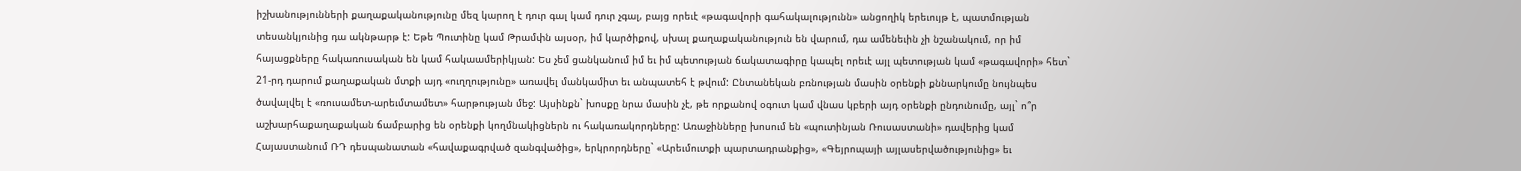իշխանությունների քաղաքականությունը մեզ կարող է դուր գալ կամ դուր չգալ, բայց որեւէ «թագավորի գահակալությունն» անցողիկ երեւույթ է, պատմության տեսանկյունից դա ակնթարթ է: Եթե Պուտինը կամ Թրամփն այսօր, իմ կարծիքով, սխալ քաղաքականություն են վարում, դա ամենեւին չի նշանակում, որ իմ հայացքները հակառուսական են կամ հակաամերիկյան: Ես չեմ ցանկանում իմ եւ իմ պետության ճակատագիրը կապել որեւէ այլ պետության կամ «թագավորի» հետ` 21-րդ դարում քաղաքական մտքի այդ «ուղղությունը» առավել մանկամիտ եւ անպատեհ է թվում: Ընտանեկան բռնության մասին օրենքի քննարկումը նույնպես ծավալվել է «ռուսամետ-արեւմտամետ» հարթության մեջ: Այսինքն` խոսքը նրա մասին չէ, թե որքանով օգուտ կամ վնաս կբերի այդ օրենքի ընդունումը, այլ` ո՞ր աշխարհաքաղաքական ճամբարից են օրենքի կողմնակիցներն ու հակառակորդները: Առաջինները խոսում են «պուտինյան Ռուսաստանի» դավերից կամ Հայաստանում ՌԴ դեսպանատան «հավաքագրված զանգվածից», երկրորդները` «Արեւմուտքի պարտադրանքից», «Գեյրոպայի այլասերվածությունից» եւ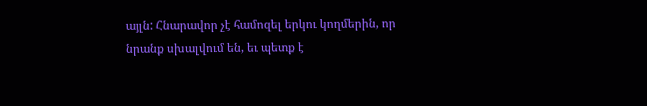այլն: Հնարավոր չէ համոզել երկու կողմերին, որ նրանք սխալվում են, եւ պետք է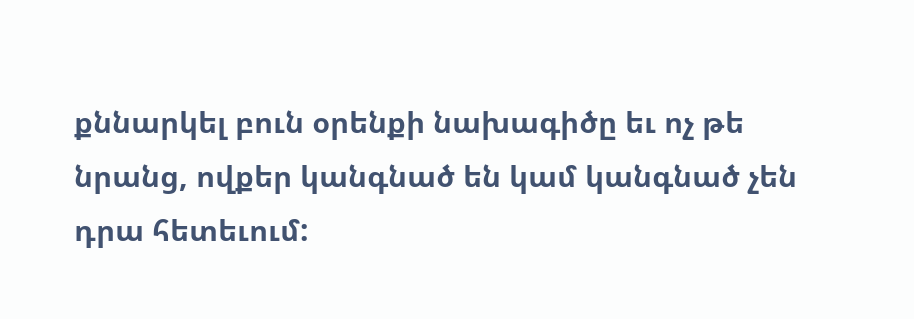քննարկել բուն օրենքի նախագիծը եւ ոչ թե նրանց, ովքեր կանգնած են կամ կանգնած չեն դրա հետեւում: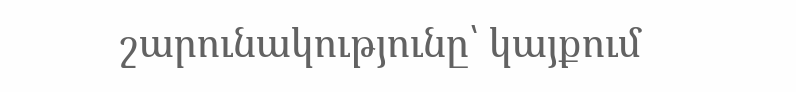շարունակությունը՝ կայքում